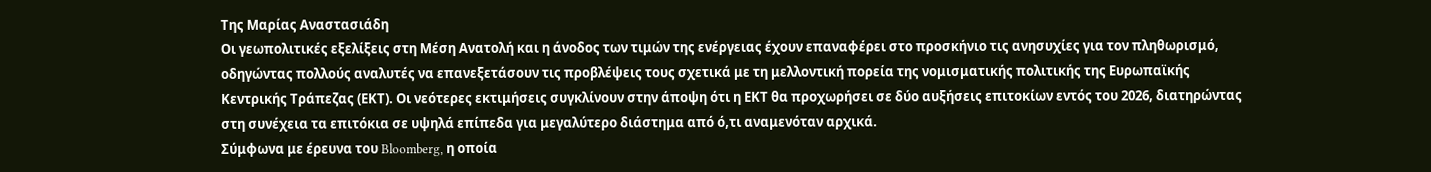Της Μαρίας Αναστασιάδη
Οι γεωπολιτικές εξελίξεις στη Μέση Ανατολή και η άνοδος των τιμών της ενέργειας έχουν επαναφέρει στο προσκήνιο τις ανησυχίες για τον πληθωρισμό, οδηγώντας πολλούς αναλυτές να επανεξετάσουν τις προβλέψεις τους σχετικά με τη μελλοντική πορεία της νομισματικής πολιτικής της Ευρωπαϊκής Κεντρικής Τράπεζας (ΕΚΤ). Οι νεότερες εκτιμήσεις συγκλίνουν στην άποψη ότι η ΕΚΤ θα προχωρήσει σε δύο αυξήσεις επιτοκίων εντός του 2026, διατηρώντας στη συνέχεια τα επιτόκια σε υψηλά επίπεδα για μεγαλύτερο διάστημα από ό,τι αναμενόταν αρχικά.
Σύμφωνα με έρευνα του Bloomberg, η οποία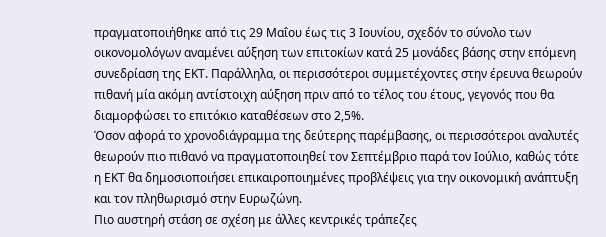πραγματοποιήθηκε από τις 29 Μαΐου έως τις 3 Ιουνίου, σχεδόν το σύνολο των οικονομολόγων αναμένει αύξηση των επιτοκίων κατά 25 μονάδες βάσης στην επόμενη συνεδρίαση της ΕΚΤ. Παράλληλα, οι περισσότεροι συμμετέχοντες στην έρευνα θεωρούν πιθανή μία ακόμη αντίστοιχη αύξηση πριν από το τέλος του έτους, γεγονός που θα διαμορφώσει το επιτόκιο καταθέσεων στο 2,5%.
Όσον αφορά το χρονοδιάγραμμα της δεύτερης παρέμβασης, οι περισσότεροι αναλυτές θεωρούν πιο πιθανό να πραγματοποιηθεί τον Σεπτέμβριο παρά τον Ιούλιο, καθώς τότε η ΕΚΤ θα δημοσιοποιήσει επικαιροποιημένες προβλέψεις για την οικονομική ανάπτυξη και τον πληθωρισμό στην Ευρωζώνη.
Πιο αυστηρή στάση σε σχέση με άλλες κεντρικές τράπεζες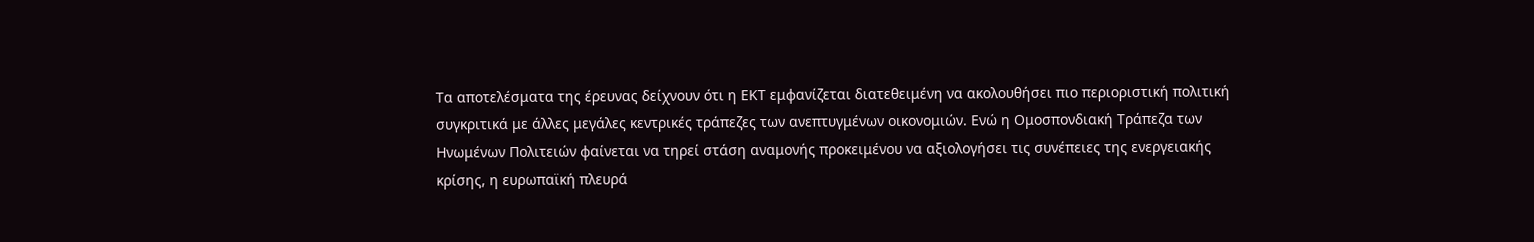Τα αποτελέσματα της έρευνας δείχνουν ότι η ΕΚΤ εμφανίζεται διατεθειμένη να ακολουθήσει πιο περιοριστική πολιτική συγκριτικά με άλλες μεγάλες κεντρικές τράπεζες των ανεπτυγμένων οικονομιών. Ενώ η Ομοσπονδιακή Τράπεζα των Ηνωμένων Πολιτειών φαίνεται να τηρεί στάση αναμονής προκειμένου να αξιολογήσει τις συνέπειες της ενεργειακής κρίσης, η ευρωπαϊκή πλευρά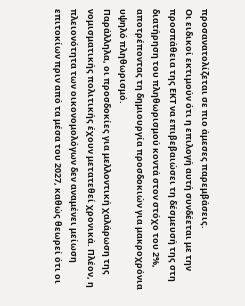προσανατολίζεται σε πιο άμεσες παρεμβάσεις.
Οι ειδικοί εκτιμούν ότι η επιλογή αυτή συνδέεται με την προσπάθεια της ΕΚΤ να επιβεβαιώσει τη δέσμευσή της στη διατήρηση του πληθωρισμού κοντά στον στόχο του 2%, αποτρέποντας τη δημιουργία προσδοκιών για μακροχρόνια υψηλό πληθωρισμό.
Παράλληλα, οι προσδοκίες για μελλοντική χαλάρωση της νομισματικής πολιτικής έχουν μετατεθεί χρονικά. Πλέον, η πλειονότητα των οικονομολόγων δεν αναμένει μείωση επιτοκίων πριν από τα μέσα του 2027, καθώς θεωρεί ότι οι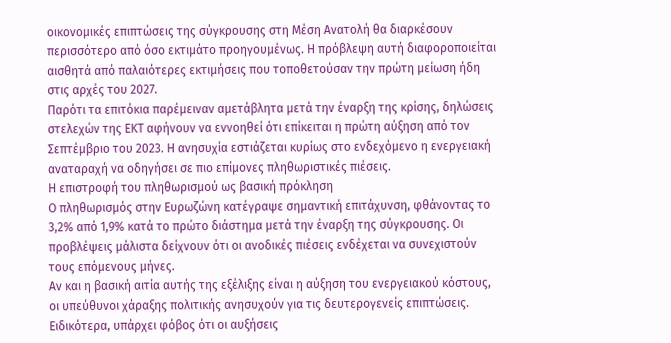οικονομικές επιπτώσεις της σύγκρουσης στη Μέση Ανατολή θα διαρκέσουν περισσότερο από όσο εκτιμάτο προηγουμένως. Η πρόβλεψη αυτή διαφοροποιείται αισθητά από παλαιότερες εκτιμήσεις που τοποθετούσαν την πρώτη μείωση ήδη στις αρχές του 2027.
Παρότι τα επιτόκια παρέμειναν αμετάβλητα μετά την έναρξη της κρίσης, δηλώσεις στελεχών της ΕΚΤ αφήνουν να εννοηθεί ότι επίκειται η πρώτη αύξηση από τον Σεπτέμβριο του 2023. Η ανησυχία εστιάζεται κυρίως στο ενδεχόμενο η ενεργειακή αναταραχή να οδηγήσει σε πιο επίμονες πληθωριστικές πιέσεις.
Η επιστροφή του πληθωρισμού ως βασική πρόκληση
Ο πληθωρισμός στην Ευρωζώνη κατέγραψε σημαντική επιτάχυνση, φθάνοντας το 3,2% από 1,9% κατά το πρώτο διάστημα μετά την έναρξη της σύγκρουσης. Οι προβλέψεις μάλιστα δείχνουν ότι οι ανοδικές πιέσεις ενδέχεται να συνεχιστούν τους επόμενους μήνες.
Αν και η βασική αιτία αυτής της εξέλιξης είναι η αύξηση του ενεργειακού κόστους, οι υπεύθυνοι χάραξης πολιτικής ανησυχούν για τις δευτερογενείς επιπτώσεις. Ειδικότερα, υπάρχει φόβος ότι οι αυξήσεις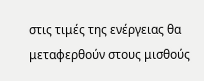στις τιμές της ενέργειας θα μεταφερθούν στους μισθούς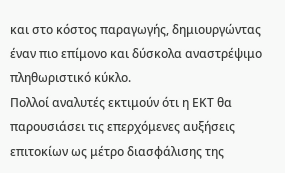και στο κόστος παραγωγής, δημιουργώντας έναν πιο επίμονο και δύσκολα αναστρέψιμο πληθωριστικό κύκλο.
Πολλοί αναλυτές εκτιμούν ότι η ΕΚΤ θα παρουσιάσει τις επερχόμενες αυξήσεις επιτοκίων ως μέτρο διασφάλισης της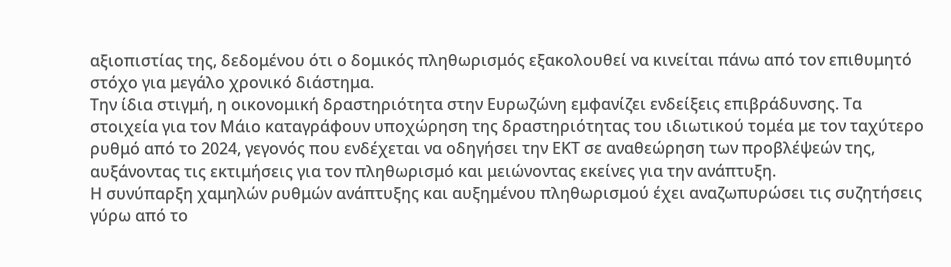αξιοπιστίας της, δεδομένου ότι ο δομικός πληθωρισμός εξακολουθεί να κινείται πάνω από τον επιθυμητό στόχο για μεγάλο χρονικό διάστημα.
Την ίδια στιγμή, η οικονομική δραστηριότητα στην Ευρωζώνη εμφανίζει ενδείξεις επιβράδυνσης. Τα στοιχεία για τον Μάιο καταγράφουν υποχώρηση της δραστηριότητας του ιδιωτικού τομέα με τον ταχύτερο ρυθμό από το 2024, γεγονός που ενδέχεται να οδηγήσει την ΕΚΤ σε αναθεώρηση των προβλέψεών της, αυξάνοντας τις εκτιμήσεις για τον πληθωρισμό και μειώνοντας εκείνες για την ανάπτυξη.
Η συνύπαρξη χαμηλών ρυθμών ανάπτυξης και αυξημένου πληθωρισμού έχει αναζωπυρώσει τις συζητήσεις γύρω από το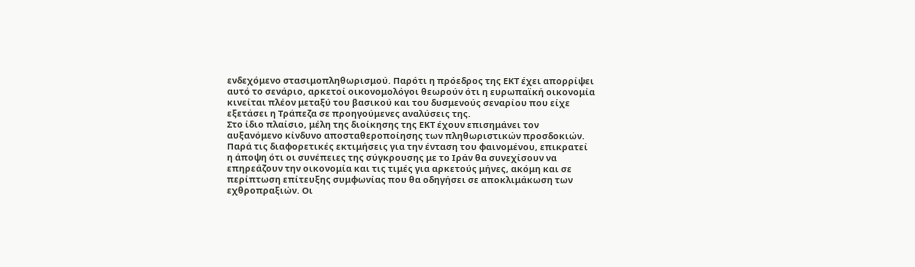ενδεχόμενο στασιμοπληθωρισμού. Παρότι η πρόεδρος της ΕΚΤ έχει απορρίψει αυτό το σενάριο, αρκετοί οικονομολόγοι θεωρούν ότι η ευρωπαϊκή οικονομία κινείται πλέον μεταξύ του βασικού και του δυσμενούς σεναρίου που είχε εξετάσει η Τράπεζα σε προηγούμενες αναλύσεις της.
Στο ίδιο πλαίσιο, μέλη της διοίκησης της ΕΚΤ έχουν επισημάνει τον αυξανόμενο κίνδυνο αποσταθεροποίησης των πληθωριστικών προσδοκιών. Παρά τις διαφορετικές εκτιμήσεις για την ένταση του φαινομένου, επικρατεί η άποψη ότι οι συνέπειες της σύγκρουσης με το Ιράν θα συνεχίσουν να επηρεάζουν την οικονομία και τις τιμές για αρκετούς μήνες, ακόμη και σε περίπτωση επίτευξης συμφωνίας που θα οδηγήσει σε αποκλιμάκωση των εχθροπραξιών. Οι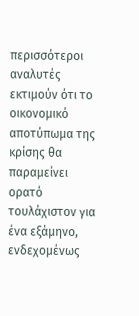περισσότεροι αναλυτές εκτιμούν ότι το οικονομικό αποτύπωμα της κρίσης θα παραμείνει ορατό τουλάχιστον για ένα εξάμηνο, ενδεχομένως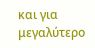και για μεγαλύτερο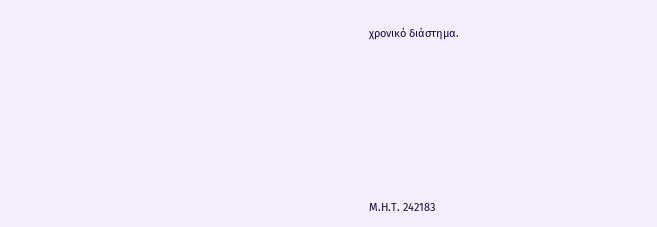χρονικό διάστημα.






Μ.Η.Τ. 242183